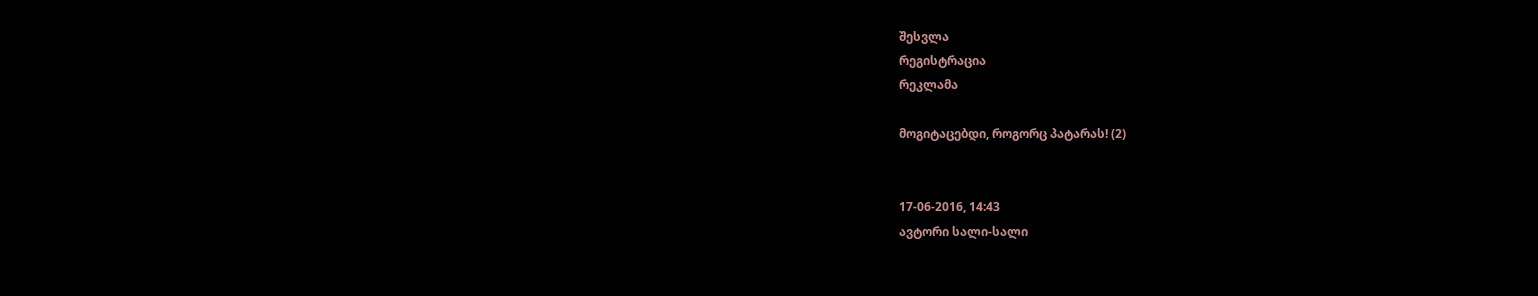შესვლა
რეგისტრაცია
რეკლამა

მოგიტაცებდი, როგორც პატარას! (2)


17-06-2016, 14:43
ავტორი სალი-სალი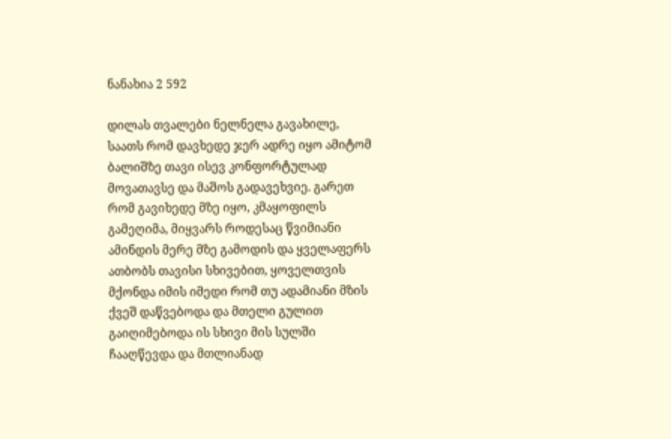ნანახია 2 592

დილას თვალები ნელნელა გავახილე, საათს რომ დავხედე ჯერ ადრე იყო ამიტომ ბალიშზე თავი ისევ კონფორტულად მოვათავსე და მაშოს გადავეხვიე. გარეთ რომ გავიხედე მზე იყო, კმაყოფილს გამეღიმა, მიყვარს როდესაც წვიმიანი ამინდის მერე მზე გამოდის და ყველაფერს ათბობს თავისი სხივებით, ყოველთვის მქონდა იმის იმედი რომ თუ ადამიანი მზის ქვეშ დაწვებოდა და მთელი გულით გაიღიმებოდა ის სხივი მის სულში ჩააღწევდა და მთლიანად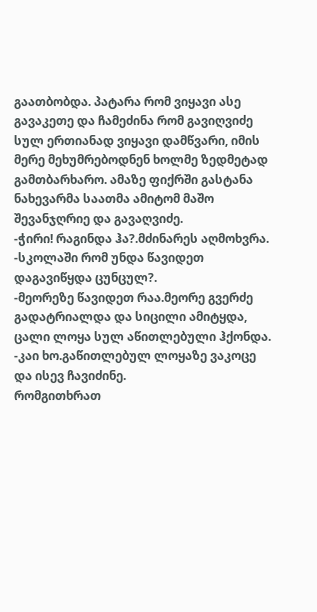გაათბობდა. პატარა რომ ვიყავი ასე გავაკეთე და ჩამეძინა რომ გავიღვიძე სულ ერთიანად ვიყავი დამწვარი, იმის მერე მეხუმრებოდნენ ხოლმე ზედმეტად გამთბარხარო. ამაზე ფიქრში გასტანა ნახევარმა საათმა ამიტომ მაშო შევანჯღრიე და გავაღვიძე.
-ჭირი! რაგინდა ჰა?.მძინარეს აღმოხვრა.
-სკოლაში რომ უნდა წავიდეთ დაგავიწყდა ცუნცულ?.
-მეორეზე წავიდეთ რაა.მეორე გვერძე გადატრიალდა და სიცილი ამიტყდა, ცალი ლოყა სულ აწითლებული ჰქონდა.
-კაი ხო.გაწითლებულ ლოყაზე ვაკოცე და ისევ ჩავიძინე.
რომგითხრათ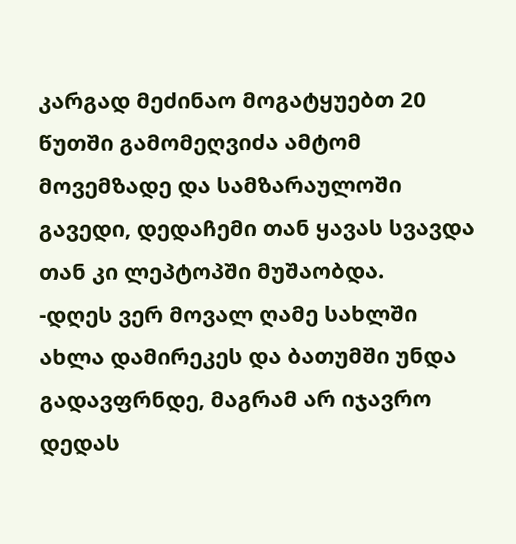კარგად მეძინაო მოგატყუებთ 20 წუთში გამომეღვიძა ამტომ მოვემზადე და სამზარაულოში გავედი, დედაჩემი თან ყავას სვავდა თან კი ლეპტოპში მუშაობდა.
-დღეს ვერ მოვალ ღამე სახლში ახლა დამირეკეს და ბათუმში უნდა გადავფრნდე, მაგრამ არ იჯავრო დედას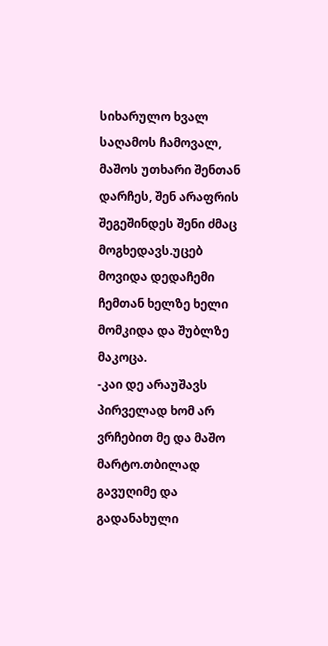სიხარულო ხვალ საღამოს ჩამოვალ, მაშოს უთხარი შენთან დარჩეს, შენ არაფრის შეგეშინდეს შენი ძმაც მოგხედავს.უცებ მოვიდა დედაჩემი ჩემთან ხელზე ხელი მომკიდა და შუბლზე მაკოცა.
-კაი დე არაუშავს პირველად ხომ არ ვრჩებით მე და მაშო მარტო.თბილად გავუღიმე და გადანახული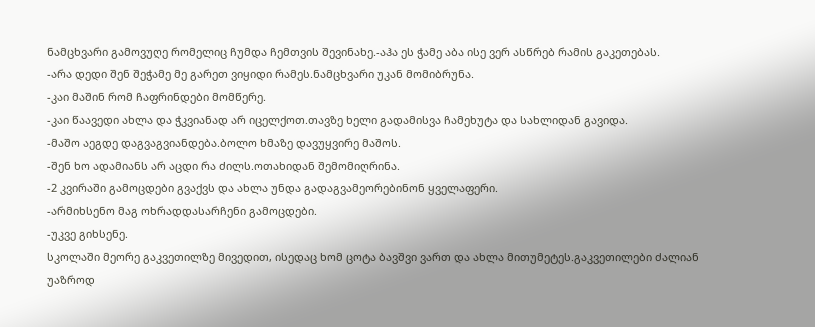ნამცხვარი გამოვუღე რომელიც ჩუმდა ჩემთვის შევინახე.-აჰა ეს ჭამე აბა ისე ვერ ასწრებ რამის გაკეთებას.
-არა დედი შენ შეჭამე მე გარეთ ვიყიდი რამეს.ნამცხვარი უკან მომიბრუნა.
-კაი მაშინ რომ ჩაფრინდები მომწერე.
-კაი წაავედი ახლა და ჭკვიანად არ იცელქოთ.თავზე ხელი გადამისვა ჩამეხუტა და სახლიდან გავიდა.
-მაშო აეგდე დაგვაგვიანდება.ბოლო ხმაზე დავუყვირე მაშოს.
-შენ ხო ადამიანს არ აცდი რა ძილს.ოთახიდან შემომიღრინა.
-2 კვირაში გამოცდები გვაქვს და ახლა უნდა გადაგვამეორებინონ ყველაფერი.
-არმიხსენო მაგ ოხრადდასარჩენი გამოცდები.
-უკვე გიხსენე.
სკოლაში მეორე გაკვეთილზე მივედით, ისედაც ხომ ცოტა ბავშვი ვართ და ახლა მითუმეტეს.გაკვეთილები ძალიან უაზროდ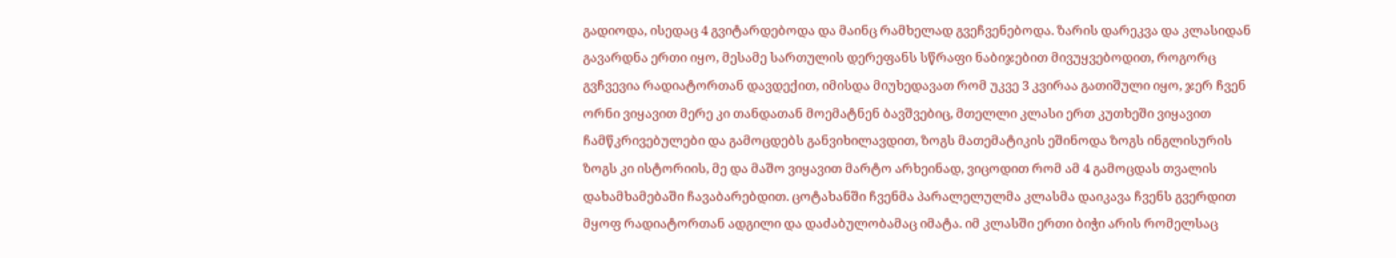გადიოდა, ისედაც 4 გვიტარდებოდა და მაინც რამხელად გვეჩვენებოდა. ზარის დარეკვა და კლასიდან გავარდნა ერთი იყო, მესამე სართულის დერეფანს სწრაფი ნაბიჯებით მივუყვებოდით, როგორც გვჩვევია რადიატორთან დავდექით, იმისდა მიუხედავათ რომ უკვე 3 კვირაა გათიშული იყო, ჯერ ჩვენ ორნი ვიყავით მერე კი თანდათან მოემატნენ ბავშვებიც, მთელლი კლასი ერთ კუთხეში ვიყავით ჩამწკრივებულები და გამოცდებს განვიხილავდით, ზოგს მათემატიკის ეშინოდა ზოგს ინგლისურის ზოგს კი ისტორიის, მე და მაშო ვიყავით მარტო არხეინად, ვიცოდით რომ ამ 4 გამოცდას თვალის დახამხამებაში ჩავაბარებდით. ცოტახანში ჩვენმა პარალელულმა კლასმა დაიკავა ჩვენს გვერდით მყოფ რადიატორთან ადგილი და დაძაბულობამაც იმატა. იმ კლასში ერთი ბიჭი არის რომელსაც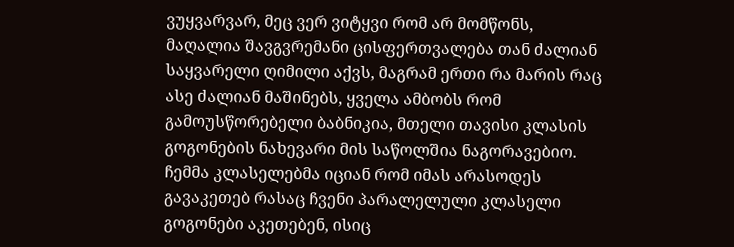ვუყვარვარ, მეც ვერ ვიტყვი რომ არ მომწონს, მაღალია შავგვრემანი ცისფერთვალება თან ძალიან საყვარელი ღიმილი აქვს, მაგრამ ერთი რა მარის რაც ასე ძალიან მაშინებს, ყველა ამბობს რომ გამოუსწორებელი ბაბნიკია, მთელი თავისი კლასის გოგონების ნახევარი მის საწოლშია ნაგორავებიო. ჩემმა კლასელებმა იციან რომ იმას არასოდეს გავაკეთებ რასაც ჩვენი პარალელული კლასელი გოგონები აკეთებენ, ისიც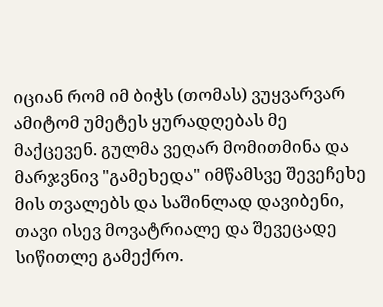იციან რომ იმ ბიჭს (თომას) ვუყვარვარ ამიტომ უმეტეს ყურადღებას მე მაქცევენ. გულმა ვეღარ მომითმინა და მარჯვნივ "გამეხედა" იმწამსვე შევეჩეხე მის თვალებს და საშინლად დავიბენი, თავი ისევ მოვატრიალე და შევეცადე სიწითლე გამექრო.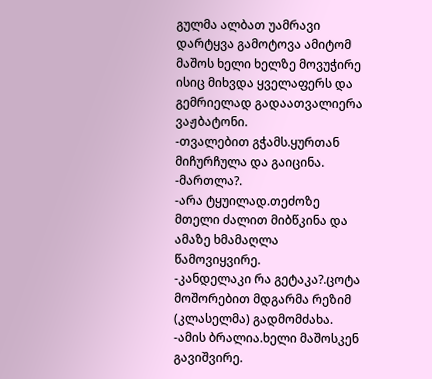გულმა ალბათ უამრავი დარტყვა გამოტოვა ამიტომ მაშოს ხელი ხელზე მოვუჭირე ისიც მიხვდა ყველაფერს და გემრიელად გადაათვალიერა ვაჟბატონი.
-თვალებით გჭამს.ყურთან მიჩურჩულა და გაიცინა.
-მართლა?.
-არა ტყუილად.თეძოზე მთელი ძალით მიბწკინა და ამაზე ხმამაღლა წამოვიყვირე.
-კანდელაკი რა გეტაკა?.ცოტა მოშორებით მდგარმა რეზიმ (კლასელმა) გადმომძახა.
-ამის ბრალია.ხელი მაშოსკენ გავიშვირე.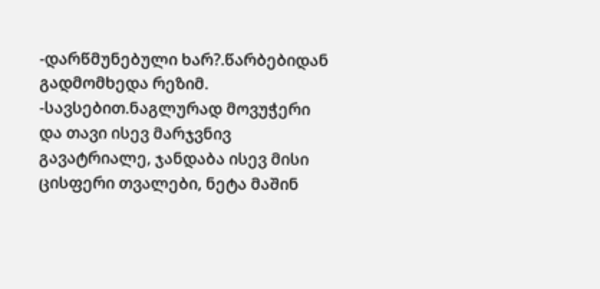-დარწმუნებული ხარ?.წარბებიდან გადმომხედა რეზიმ.
-სავსებით.ნაგლურად მოვუჭერი და თავი ისევ მარჯვნივ გავატრიალე, ჯანდაბა ისევ მისი ცისფერი თვალები, ნეტა მაშინ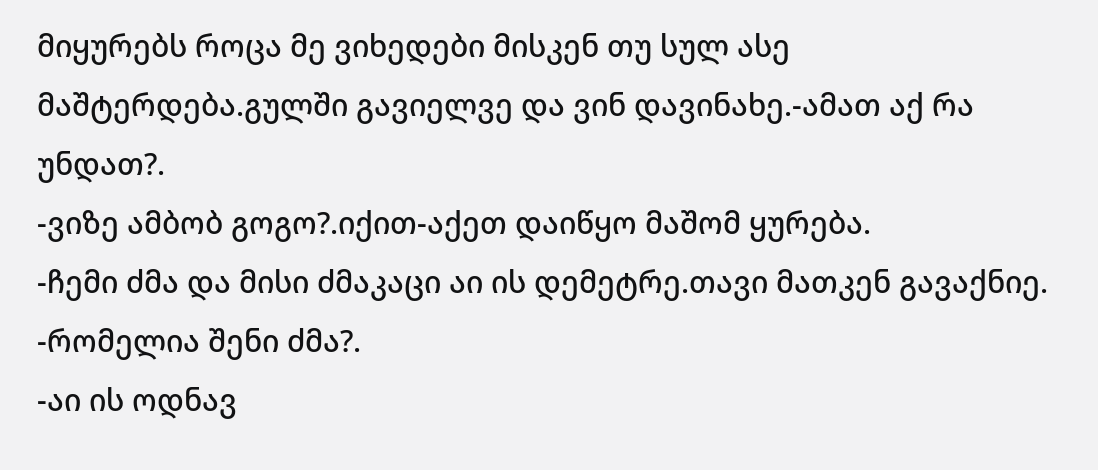მიყურებს როცა მე ვიხედები მისკენ თუ სულ ასე მაშტერდება.გულში გავიელვე და ვინ დავინახე.-ამათ აქ რა უნდათ?.
-ვიზე ამბობ გოგო?.იქით-აქეთ დაიწყო მაშომ ყურება.
-ჩემი ძმა და მისი ძმაკაცი აი ის დემეტრე.თავი მათკენ გავაქნიე.
-რომელია შენი ძმა?.
-აი ის ოდნავ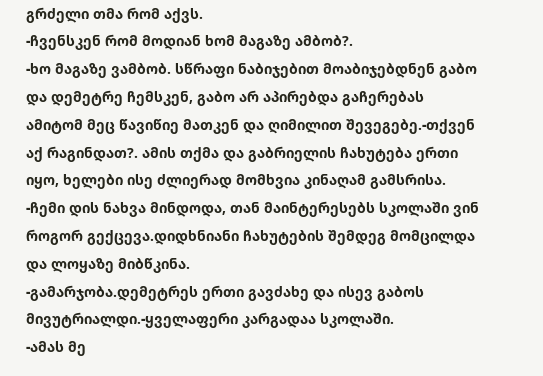გრძელი თმა რომ აქვს.
-ჩვენსკენ რომ მოდიან ხომ მაგაზე ამბობ?.
-ხო მაგაზე ვამბობ. სწრაფი ნაბიჯებით მოაბიჯებდნენ გაბო და დემეტრე ჩემსკენ, გაბო არ აპირებდა გაჩერებას ამიტომ მეც წავიწიე მათკენ და ღიმილით შევეგებე.-თქვენ აქ რაგინდათ?. ამის თქმა და გაბრიელის ჩახუტება ერთი იყო, ხელები ისე ძლიერად მომხვია კინაღამ გამსრისა.
-ჩემი დის ნახვა მინდოდა, თან მაინტერესებს სკოლაში ვინ როგორ გექცევა.დიდხნიანი ჩახუტების შემდეგ მომცილდა და ლოყაზე მიბწკინა.
-გამარჯობა.დემეტრეს ერთი გავძახე და ისევ გაბოს მივუტრიალდი.-ყველაფერი კარგადაა სკოლაში.
-ამას მე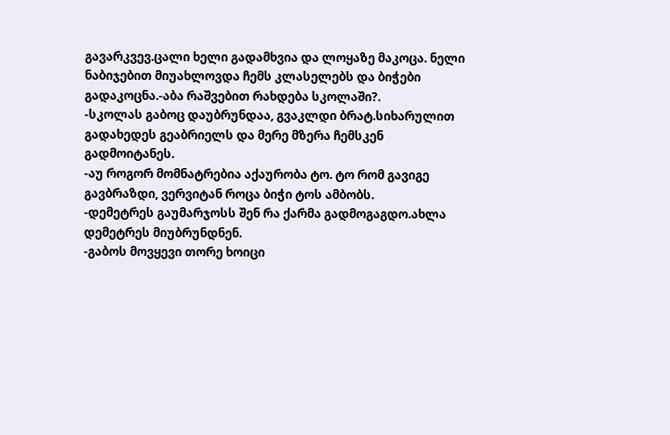გავარკვევ.ცალი ხელი გადამხვია და ლოყაზე მაკოცა. ნელი ნაბიჯებით მიუახლოვდა ჩემს კლასელებს და ბიჭები გადაკოცნა.-აბა რაშვებით რახდება სკოლაში?.
-სკოლას გაბოც დაუბრუნდაა, გვაკლდი ბრატ.სიხარულით გადახედეს გეაბრიელს და მერე მზერა ჩემსკენ გადმოიტანეს.
-აუ როგორ მომნატრებია აქაურობა ტო. ტო რომ გავიგე გავბრაზდი, ვერვიტან როცა ბიჭი ტოს ამბობს.
-დემეტრეს გაუმარჯოსს შენ რა ქარმა გადმოგაგდო.ახლა დემეტრეს მიუბრუნდნენ.
-გაბოს მოვყევი თორე ხოიცი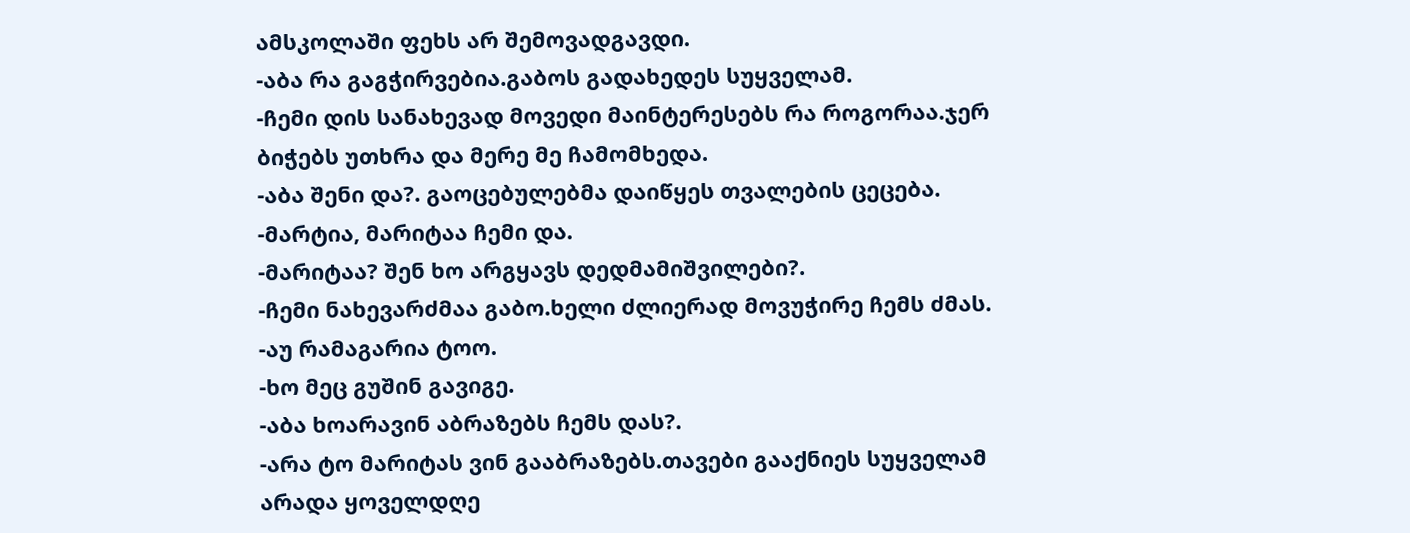ამსკოლაში ფეხს არ შემოვადგავდი.
-აბა რა გაგჭირვებია.გაბოს გადახედეს სუყველამ.
-ჩემი დის სანახევად მოვედი მაინტერესებს რა როგორაა.ჯერ ბიჭებს უთხრა და მერე მე ჩამომხედა.
-აბა შენი და?. გაოცებულებმა დაიწყეს თვალების ცეცება.
-მარტია, მარიტაა ჩემი და.
-მარიტაა? შენ ხო არგყავს დედმამიშვილები?.
-ჩემი ნახევარძმაა გაბო.ხელი ძლიერად მოვუჭირე ჩემს ძმას.
-აუ რამაგარია ტოო.
-ხო მეც გუშინ გავიგე.
-აბა ხოარავინ აბრაზებს ჩემს დას?.
-არა ტო მარიტას ვინ გააბრაზებს.თავები გააქნიეს სუყველამ არადა ყოველდღე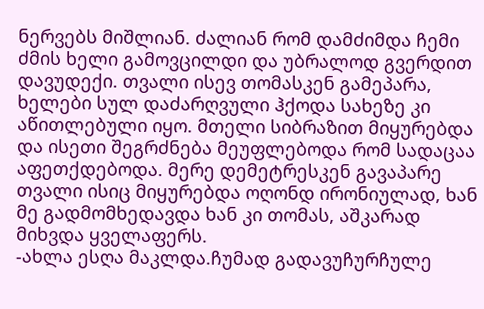ნერვებს მიშლიან. ძალიან რომ დამძიმდა ჩემი ძმის ხელი გამოვცილდი და უბრალოდ გვერდით დავუდექი. თვალი ისევ თომასკენ გამეპარა, ხელები სულ დაძარღვული ჰქოდა სახეზე კი აწითლებული იყო. მთელი სიბრაზით მიყურებდა და ისეთი შეგრძნება მეუფლებოდა რომ სადაცაა აფეთქდებოდა. მერე დემეტრესკენ გავაპარე თვალი ისიც მიყურებდა ოღონდ ირონიულად, ხან მე გადმომხედავდა ხან კი თომას, აშკარად მიხვდა ყველაფერს.
-ახლა ესღა მაკლდა.ჩუმად გადავუჩურჩულე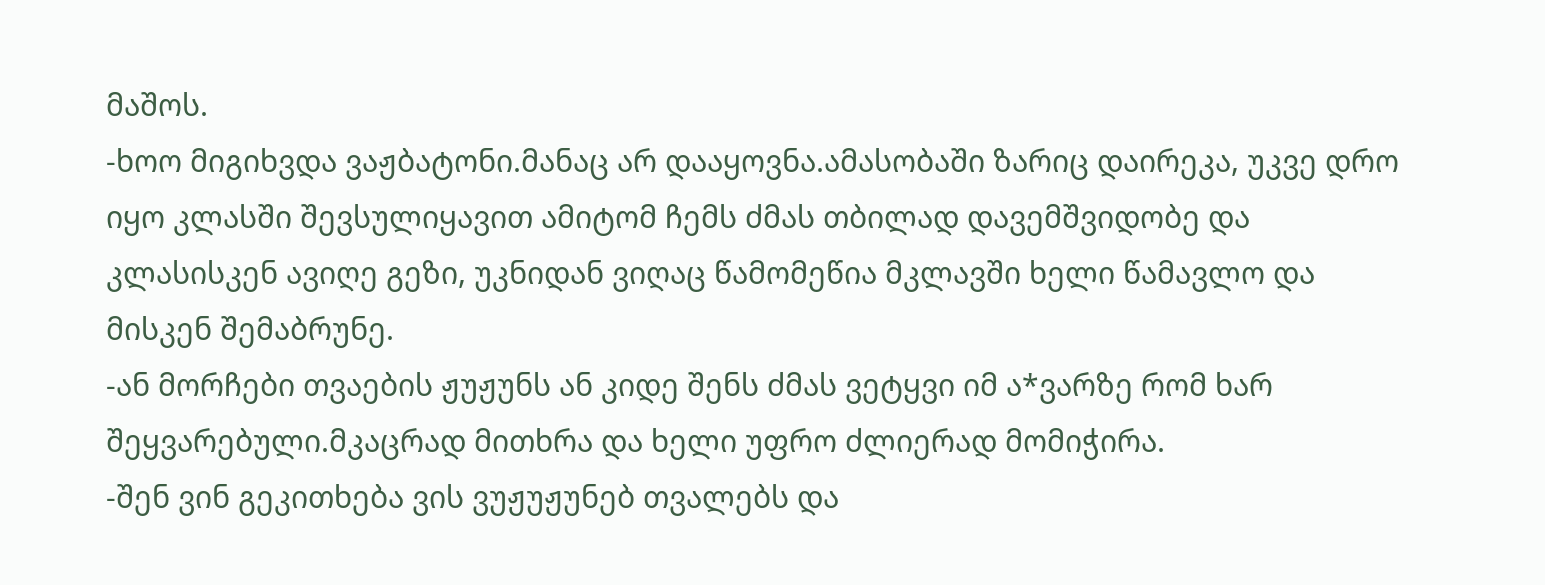მაშოს.
-ხოო მიგიხვდა ვაჟბატონი.მანაც არ დააყოვნა.ამასობაში ზარიც დაირეკა, უკვე დრო იყო კლასში შევსულიყავით ამიტომ ჩემს ძმას თბილად დავემშვიდობე და კლასისკენ ავიღე გეზი, უკნიდან ვიღაც წამომეწია მკლავში ხელი წამავლო და მისკენ შემაბრუნე.
-ან მორჩები თვაების ჟუჟუნს ან კიდე შენს ძმას ვეტყვი იმ ა*ვარზე რომ ხარ შეყვარებული.მკაცრად მითხრა და ხელი უფრო ძლიერად მომიჭირა.
-შენ ვინ გეკითხება ვის ვუჟუჟუნებ თვალებს და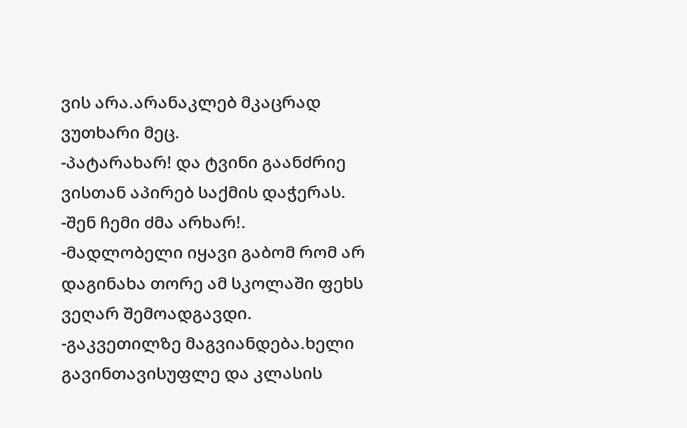ვის არა.არანაკლებ მკაცრად ვუთხარი მეც.
-პატარახარ! და ტვინი გაანძრიე ვისთან აპირებ საქმის დაჭერას.
-შენ ჩემი ძმა არხარ!.
-მადლობელი იყავი გაბომ რომ არ დაგინახა თორე ამ სკოლაში ფეხს ვეღარ შემოადგავდი.
-გაკვეთილზე მაგვიანდება.ხელი გავინთავისუფლე და კლასის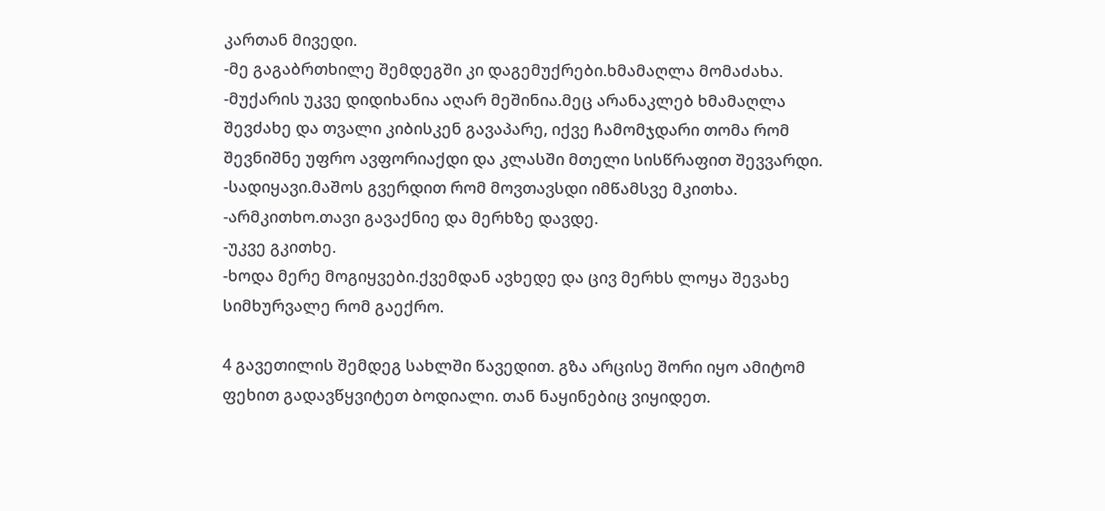კართან მივედი.
-მე გაგაბრთხილე შემდეგში კი დაგემუქრები.ხმამაღლა მომაძახა.
-მუქარის უკვე დიდიხანია აღარ მეშინია.მეც არანაკლებ ხმამაღლა შევძახე და თვალი კიბისკენ გავაპარე, იქვე ჩამომჯდარი თომა რომ შევნიშნე უფრო ავფორიაქდი და კლასში მთელი სისწრაფით შევვარდი.
-სადიყავი.მაშოს გვერდით რომ მოვთავსდი იმწამსვე მკითხა.
-არმკითხო.თავი გავაქნიე და მერხზე დავდე.
-უკვე გკითხე.
-ხოდა მერე მოგიყვები.ქვემდან ავხედე და ცივ მერხს ლოყა შევახე სიმხურვალე რომ გაექრო.

4 გავეთილის შემდეგ სახლში წავედით. გზა არცისე შორი იყო ამიტომ ფეხით გადავწყვიტეთ ბოდიალი. თან ნაყინებიც ვიყიდეთ.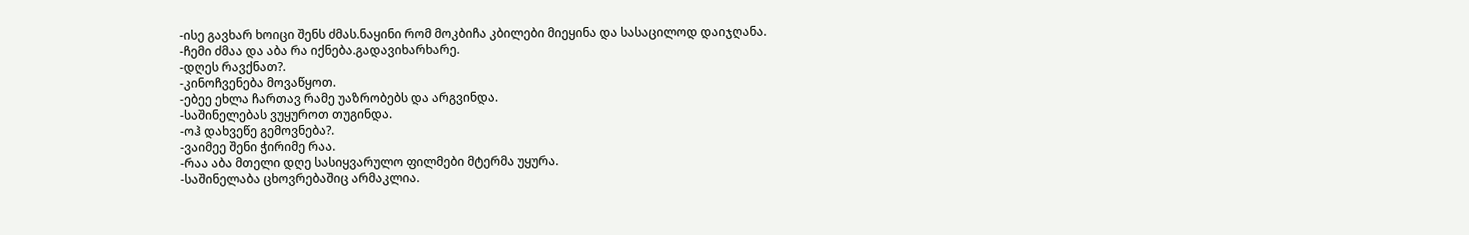-ისე გავხარ ხოიცი შენს ძმას.ნაყინი რომ მოკბიჩა კბილები მიეყინა და სასაცილოდ დაიჯღანა.
-ჩემი ძმაა და აბა რა იქნება.გადავიხარხარე.
-დღეს რავქნათ?.
-კინოჩვენება მოვაწყოთ.
-ებეე ეხლა ჩართავ რამე უაზრობებს და არგვინდა.
-საშინელებას ვუყუროთ თუგინდა.
-ოჰ დახვეწე გემოვნება?.
-ვაიმეე შენი ჭირიმე რაა.
-რაა აბა მთელი დღე სასიყვარულო ფილმები მტერმა უყურა.
-საშინელაბა ცხოვრებაშიც არმაკლია.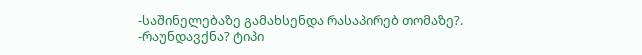-საშინელებაზე გამახსენდა რასაპირებ თომაზე?.
-რაუნდავქნა? ტიპი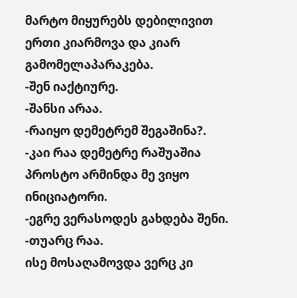მარტო მიყურებს დებილივით ერთი კიარმოვა და კიარ გამომელაპარაკება.
-შენ იაქტიურე.
-შანსი არაა.
-რაიყო დემეტრემ შეგაშინა?.
-კაი რაა დემეტრე რაშუაშია პროსტო არმინდა მე ვიყო ინიციატორი.
-ეგრე ვერასოდეს გახდება შენი.
-თუარც რაა.
ისე მოსაღამოვდა ვერც კი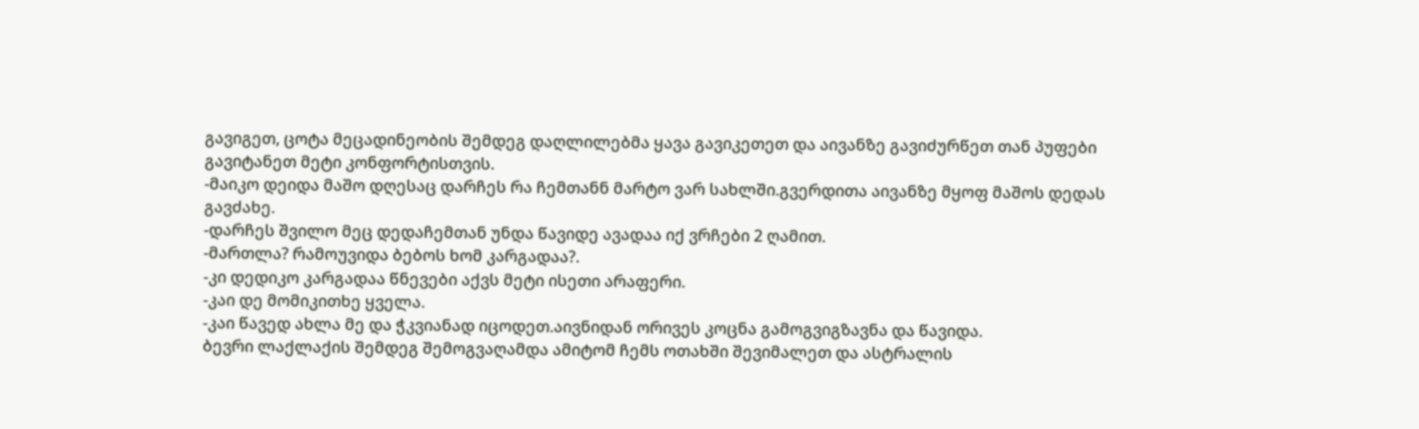გავიგეთ, ცოტა მეცადინეობის შემდეგ დაღლილებმა ყავა გავიკეთეთ და აივანზე გავიძურწეთ თან პუფები გავიტანეთ მეტი კონფორტისთვის.
-მაიკო დეიდა მაშო დღესაც დარჩეს რა ჩემთანნ მარტო ვარ სახლში.გვერდითა აივანზე მყოფ მაშოს დედას გავძახე.
-დარჩეს შვილო მეც დედაჩემთან უნდა წავიდე ავადაა იქ ვრჩები 2 ღამით.
-მართლა? რამოუვიდა ბებოს ხომ კარგადაა?.
-კი დედიკო კარგადაა წნევები აქვს მეტი ისეთი არაფერი.
-კაი დე მომიკითხე ყველა.
-კაი წავედ ახლა მე და ჭკვიანად იცოდეთ.აივნიდან ორივეს კოცნა გამოგვიგზავნა და წავიდა.
ბევრი ლაქლაქის შემდეგ შემოგვაღამდა ამიტომ ჩემს ოთახში შევიმალეთ და ასტრალის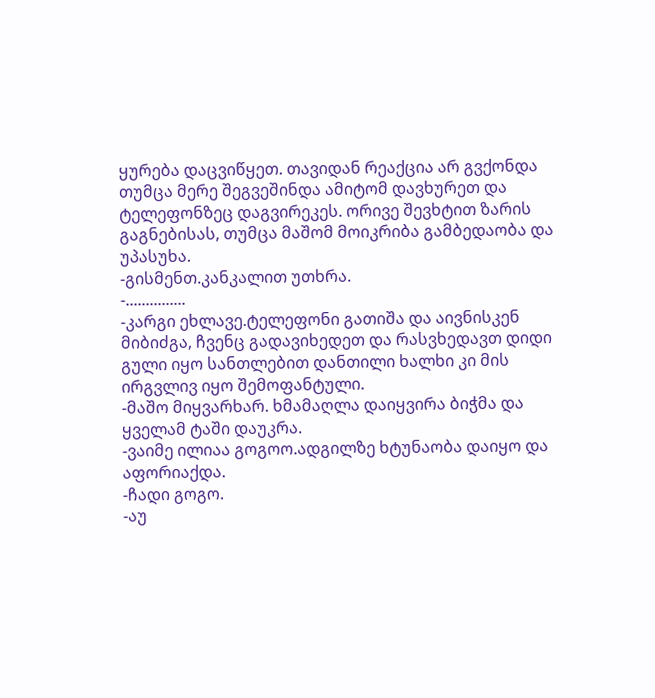ყურება დაცვიწყეთ. თავიდან რეაქცია არ გვქონდა თუმცა მერე შეგვეშინდა ამიტომ დავხურეთ და ტელეფონზეც დაგვირეკეს. ორივე შევხტით ზარის გაგნებისას, თუმცა მაშომ მოიკრიბა გამბედაობა და უპასუხა.
-გისმენთ.კანკალით უთხრა.
-...............
-კარგი ეხლავე.ტელეფონი გათიშა და აივნისკენ მიბიძგა, ჩვენც გადავიხედეთ და რასვხედავთ დიდი გული იყო სანთლებით დანთილი ხალხი კი მის ირგვლივ იყო შემოფანტული.
-მაშო მიყვარხარ. ხმამაღლა დაიყვირა ბიჭმა და ყველამ ტაში დაუკრა.
-ვაიმე ილიაა გოგოო.ადგილზე ხტუნაობა დაიყო და აფორიაქდა.
-ჩადი გოგო.
-აუ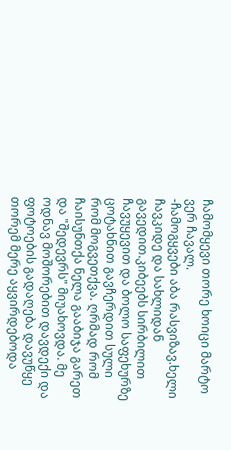ჩამომყევი თორე ხოიცი მარტო ვერ ჩავალ.
-ჩამოგყვები აბა რასვიზავ.ხელი ჩავკიდე და სახლიდან გავედით.კიბეებს სირბილით ჩავუყევით და ბოლო საფეხურზე ცოტახნით გავჩერდით სული რომ მოგვეთქვა. ღრმად რომ ჩაისუნთქა ნელა გააბიჯა გარეთ და "შედევრს" მიუახოვდა. მე ოდნავ მოშორებით დავდექი და ფოტოების გადაღება დავუწყე თორემ მერე აყვირდებოდა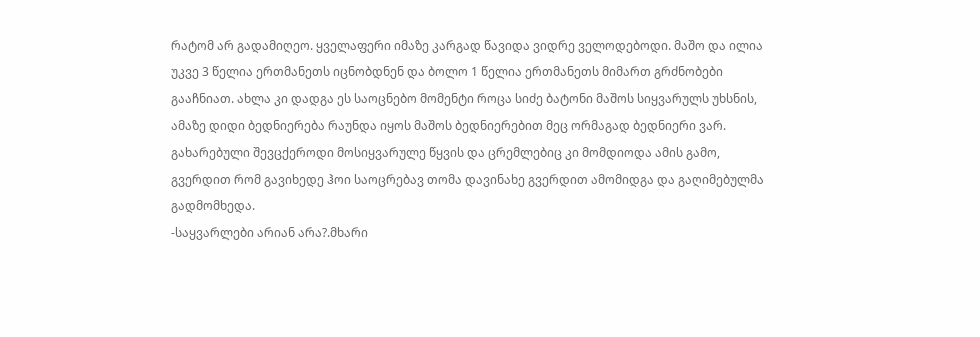რატომ არ გადამიღეო. ყველაფერი იმაზე კარგად წავიდა ვიდრე ველოდებოდი. მაშო და ილია უკვე 3 წელია ერთმანეთს იცნობდნენ და ბოლო 1 წელია ერთმანეთს მიმართ გრძნობები გააჩნიათ. ახლა კი დადგა ეს საოცნებო მომენტი როცა სიძე ბატონი მაშოს სიყვარულს უხსნის, ამაზე დიდი ბედნიერება რაუნდა იყოს მაშოს ბედნიერებით მეც ორმაგად ბედნიერი ვარ. გახარებული შევცქეროდი მოსიყვარულე წყვის და ცრემლებიც კი მომდიოდა ამის გამო, გვერდით რომ გავიხედე ჰოი საოცრებავ თომა დავინახე გვერდით ამომიდგა და გაღიმებულმა გადმომხედა.
-საყვარლები არიან არა?.მხარი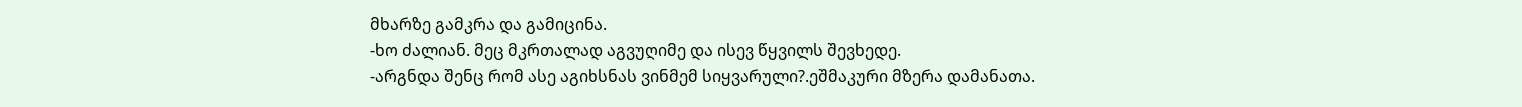მხარზე გამკრა და გამიცინა.
-ხო ძალიან. მეც მკრთალად აგვუღიმე და ისევ წყვილს შევხედე.
-არგნდა შენც რომ ასე აგიხსნას ვინმემ სიყვარული?.ეშმაკური მზერა დამანათა.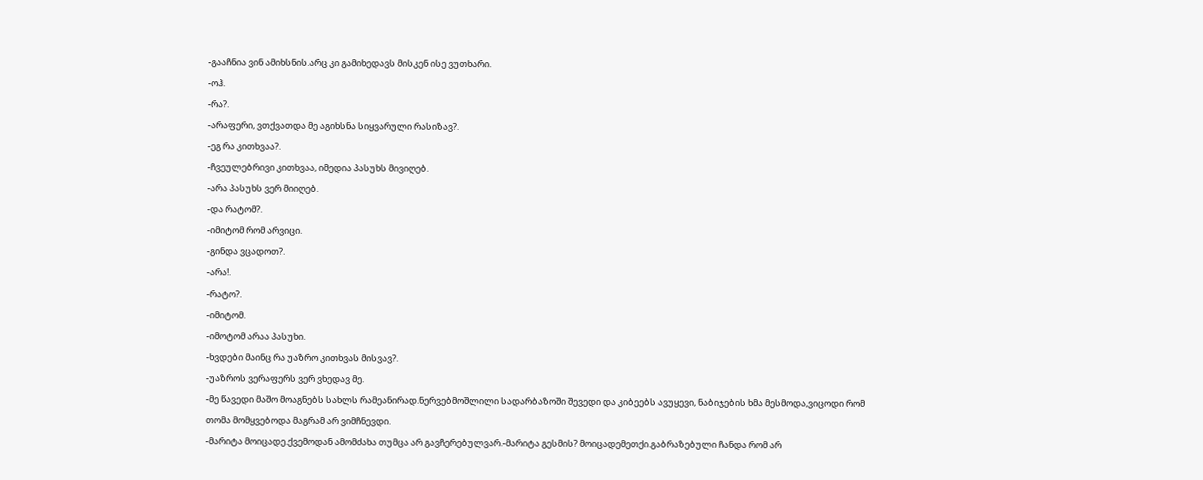-გააჩნია ვინ ამიხსნის.არც კი გამიხედავს მისკენ ისე ვუთხარი.
-ოჰ.
-რა?.
-არაფერი, ვთქვათდა მე აგიხსნა სიყვარული რასიზავ?.
-ეგ რა კითხვაა?.
-ჩვეულებრივი კითხვაა, იმედია პასუხს მივიღებ.
-არა პასუხს ვერ მიიღებ.
-და რატომ?.
-იმიტომ რომ არვიცი.
-გინდა ვცადოთ?.
-არა!.
-რატო?.
-იმიტომ.
-იმოტომ არაა პასუხი.
-ხვდები მაინც რა უაზრო კითხვას მისვავ?.
-უაზროს ვერაფერს ვერ ვხედავ მე.
-მე წავედი მაშო მოაგნებს სახლს რამეანირად.ნერვებმოშლილი სადარბაზოში შევედი და კიბეებს ავუყევი, ნაბიჯების ხმა მესმოდა,ვიცოდი რომ თომა მომყვებოდა მაგრამ არ ვიმჩნევდი.
-მარიტა მოიცადე.ქვემოდან ამომძახა თუმცა არ გავჩერებულვარ.-მარიტა გესმის? მოიცადემეთქი.გაბრაზებული ჩანდა რომ არ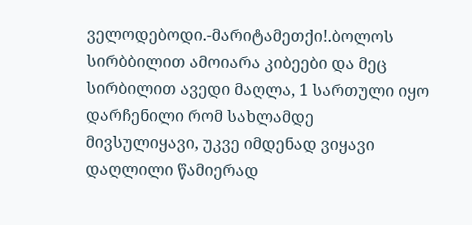ველოდებოდი.-მარიტამეთქი!.ბოლოს სირბბილით ამოიარა კიბეები და მეც სირბილით ავედი მაღლა, 1 სართული იყო დარჩენილი რომ სახლამდე მივსულიყავი, უკვე იმდენად ვიყავი დაღლილი წამიერად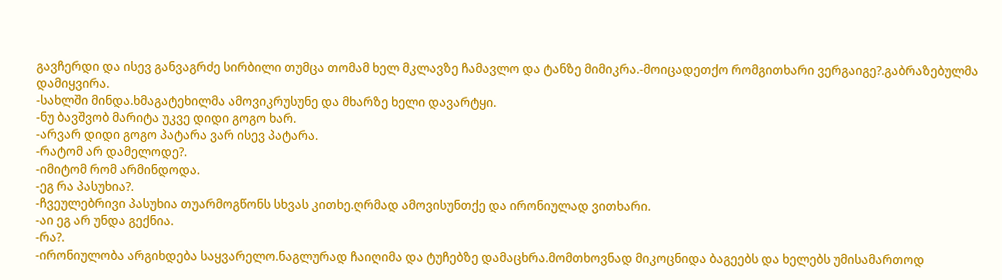გავჩერდი და ისევ განვაგრძე სირბილი თუმცა თომამ ხელ მკლავზე ჩამავლო და ტანზე მიმიკრა.-მოიცადეთქო რომგითხარი ვერგაიგე?.გაბრაზებულმა დამიყვირა.
-სახლში მინდა.ხმაგატეხილმა ამოვიკრუსუნე და მხარზე ხელი დავარტყი.
-ნუ ბავშვობ მარიტა უკვე დიდი გოგო ხარ.
-არვარ დიდი გოგო პატარა ვარ ისევ პატარა.
-რატომ არ დამელოდე?.
-იმიტომ რომ არმინდოდა.
-ეგ რა პასუხია?.
-ჩვეულებრივი პასუხია თუარმოგწონს სხვას კითხე.ღრმად ამოვისუნთქე და ირონიულად ვითხარი.
-აი ეგ არ უნდა გექნია.
-რა?.
-ირონიულობა არგიხდება საყვარელო.ნაგლურად ჩაიღიმა და ტუჩებზე დამაცხრა.მომთხოვნად მიკოცნიდა ბაგეებს და ხელებს უმისამართოდ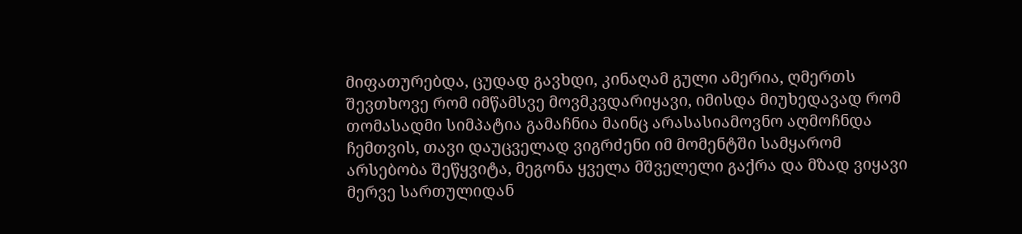მიფათურებდა, ცუდად გავხდი, კინაღამ გული ამერია, ღმერთს შევთხოვე რომ იმწამსვე მოვმკვდარიყავი, იმისდა მიუხედავად რომ თომასადმი სიმპატია გამაჩნია მაინც არასასიამოვნო აღმოჩნდა ჩემთვის, თავი დაუცველად ვიგრძენი იმ მომენტში სამყარომ არსებობა შეწყვიტა, მეგონა ყველა მშველელი გაქრა და მზად ვიყავი მერვე სართულიდან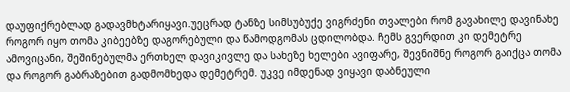დაუფიქრებლად გადავმხტარიყავი.უეცრად ტანზე სიმსუბუქე ვიგრძენი თვალები რომ გავახილე დავინახე როგორ იყო თომა კიბეებზე დაგორებული და წამოდგომას ცდილობდა. ჩემს გვერდით კი დემეტრე ამოვიცანი, შეშინებულმა ერთხელ დავიკივლე და სახეზე ხელები ავიფარე, შევნიშნე როგორ გაიქცა თომა და როგორ გაბრაზებით გადმომხედა დემეტრემ. უკვე იმდენად ვიყავი დაბნეული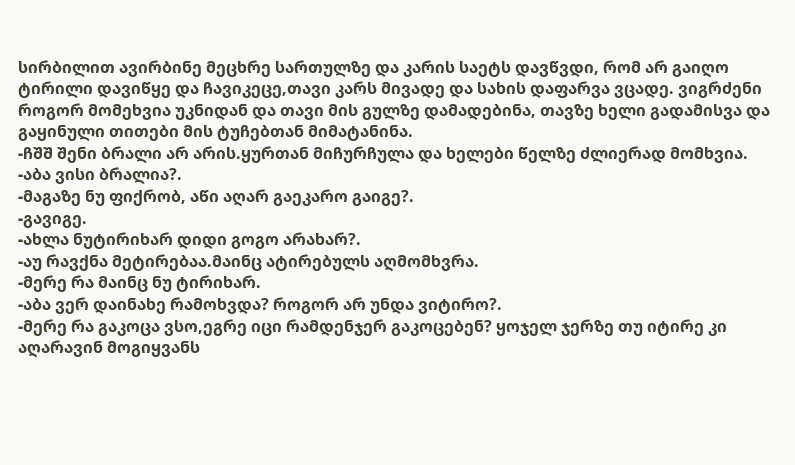სირბილით ავირბინე მეცხრე სართულზე და კარის საეტს დავწვდი, რომ არ გაიღო ტირილი დავიწყე და ჩავიკეცე,თავი კარს მივადე და სახის დაფარვა ვცადე. ვიგრძენი როგორ მომეხვია უკნიდან და თავი მის გულზე დამადებინა, თავზე ხელი გადამისვა და გაყინული თითები მის ტუჩებთან მიმატანინა.
-ჩშშ შენი ბრალი არ არის.ყურთან მიჩურჩულა და ხელები წელზე ძლიერად მომხვია.
-აბა ვისი ბრალია?.
-მაგაზე ნუ ფიქრობ, აწი აღარ გაეკარო გაიგე?.
-გავიგე.
-ახლა ნუტირიხარ დიდი გოგო არახარ?.
-აუ რავქნა მეტირებაა.მაინც ატირებულს აღმომხვრა.
-მერე რა მაინც ნუ ტირიხარ.
-აბა ვერ დაინახე რამოხვდა? როგორ არ უნდა ვიტირო?.
-მერე რა გაკოცა ვსო,ეგრე იცი რამდენჯერ გაკოცებენ? ყოჯელ ჯერზე თუ იტირე კი აღარავინ მოგიყვანს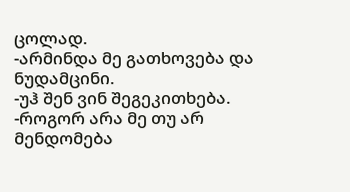ცოლად.
-არმინდა მე გათხოვება და ნუდამცინი.
-უჰ შენ ვინ შეგეკითხება.
-როგორ არა მე თუ არ მენდომება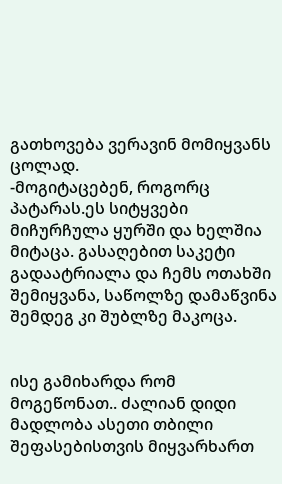გათხოვება ვერავინ მომიყვანს ცოლად.
-მოგიტაცებენ, როგორც პატარას.ეს სიტყვები მიჩურჩულა ყურში და ხელშია მიტაცა. გასაღებით საკეტი გადაატრიალა და ჩემს ოთახში შემიყვანა, საწოლზე დამაწვინა შემდეგ კი შუბლზე მაკოცა.


ისე გამიხარდა რომ მოგეწონათ.. ძალიან დიდი მადლობა ასეთი თბილი შეფასებისთვის მიყვარხართ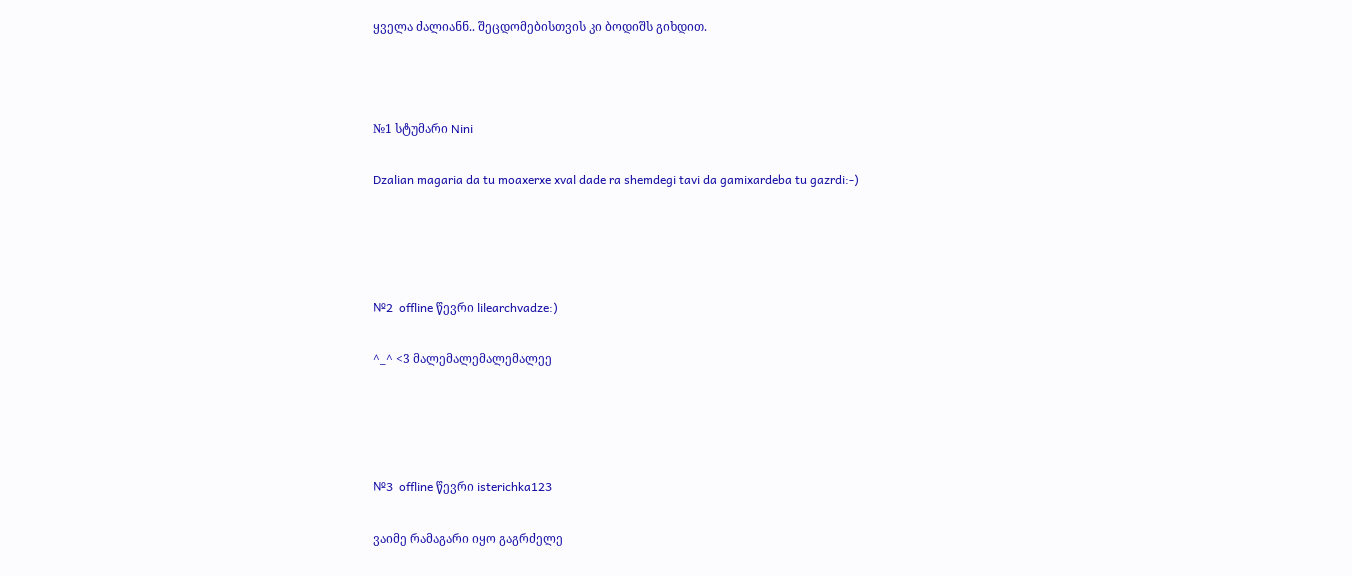ყველა ძალიანნ.. შეცდომებისთვის კი ბოდიშს გიხდით.



№1 სტუმარი Nini

Dzalian magaria da tu moaxerxe xval dade ra shemdegi tavi da gamixardeba tu gazrdi:-)




№2  offline წევრი lilearchvadze:)

^_^ <3 მალემალემალემალეე




№3  offline წევრი isterichka123

ვაიმე რამაგარი იყო გაგრძელე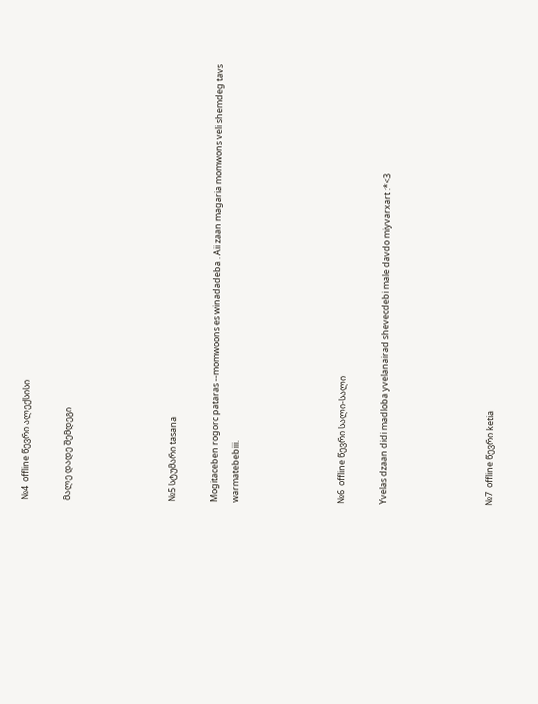№4  offline წევრი ალექსისი

მალე დადე შემდეგი




№5 სტუმარი tasana

Mogitaceben rogorc pataras --momwoons es winadadeba . Aii zaan magaria momwons veli shemdeg tavs warmatebebiii.




№6  offline წევრი სალი-სალი

Yvelas dzaan didi madloba yvelanairad shevecdebi male davdo miyvarxart :*<3




№7  offline წევრი ketia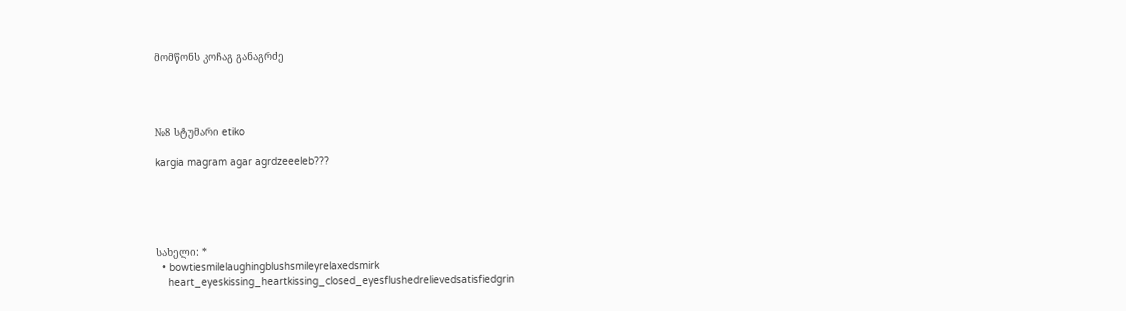მომწონს კოჩაგ განაგრძე




№8 სტუმარი etiko

kargia magram agar agrdzeeeleb???





სახელი: *
  • bowtiesmilelaughingblushsmileyrelaxedsmirk
    heart_eyeskissing_heartkissing_closed_eyesflushedrelievedsatisfiedgrin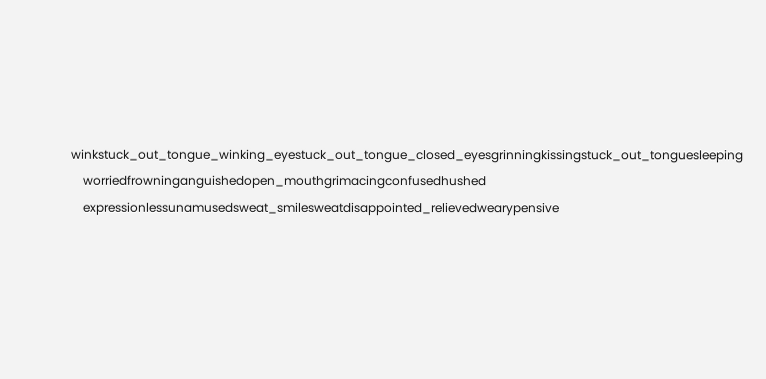winkstuck_out_tongue_winking_eyestuck_out_tongue_closed_eyesgrinningkissingstuck_out_tonguesleeping
    worriedfrowninganguishedopen_mouthgrimacingconfusedhushed
    expressionlessunamusedsweat_smilesweatdisappointed_relievedwearypensive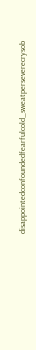disappointedconfoundedfearfulcold_sweatperseverecrysob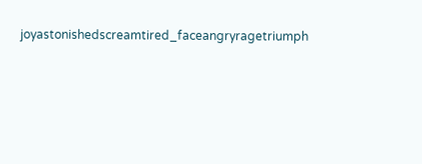joyastonishedscreamtired_faceangryragetriumph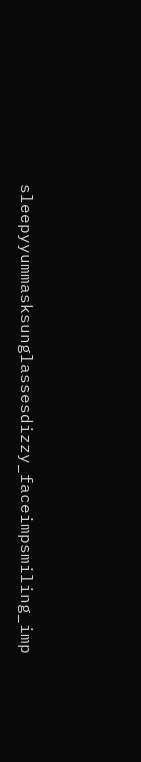sleepyyummasksunglassesdizzy_faceimpsmiling_imp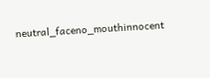neutral_faceno_mouthinnocent